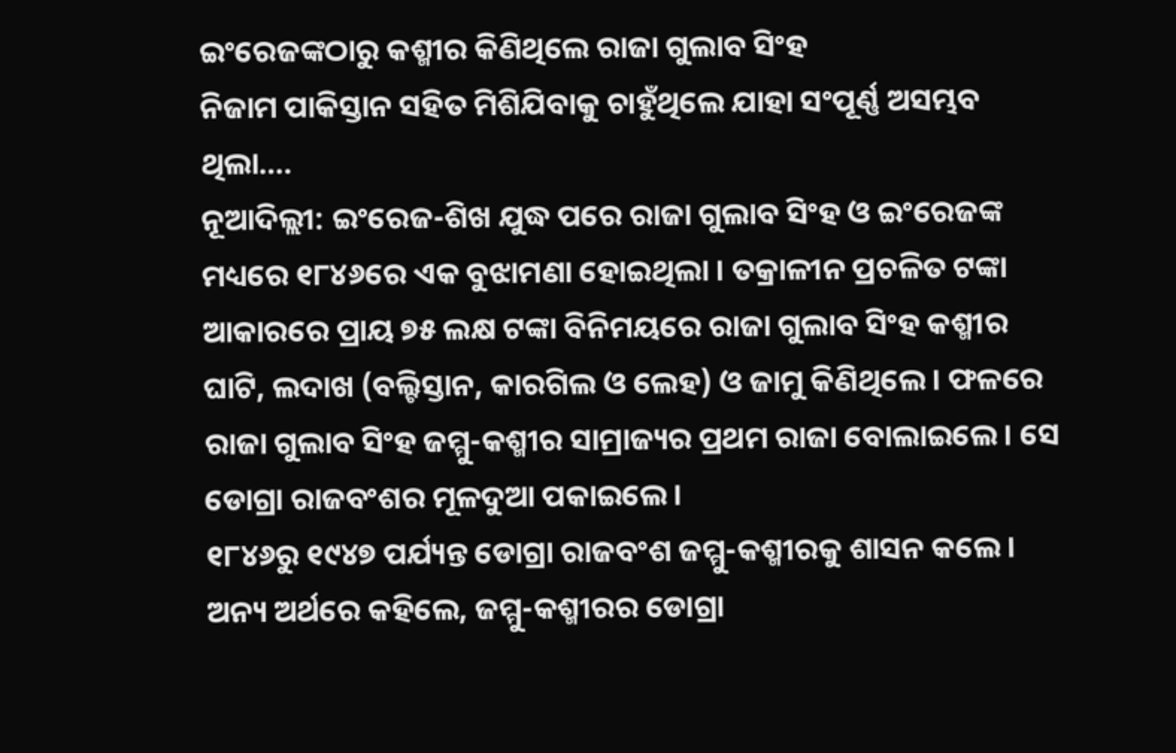ଇଂରେଜଙ୍କଠାରୁ କଶ୍ମୀର କିଣିଥିଲେ ରାଜା ଗୁଲାବ ସିଂହ
ନିଜାମ ପାକିସ୍ତାନ ସହିତ ମିଶିଯିବାକୁ ଚାହୁଁଥିଲେ ଯାହା ସଂପୂର୍ଣ୍ଣ ଅସମ୍ଭବ ଥିଲା….
ନୂଆଦିଲ୍ଲୀ: ଇଂରେଜ-ଶିଖ ଯୁଦ୍ଧ ପରେ ରାଜା ଗୁଲାବ ସିଂହ ଓ ଇଂରେଜଙ୍କ ମଧ୍ୟରେ ୧୮୪୬ରେ ଏକ ବୁଝାମଣା ହୋଇଥିଲା । ତକ୍ରାଳୀନ ପ୍ରଚଳିତ ଟଙ୍କା ଆକାରରେ ପ୍ରାୟ ୭୫ ଲକ୍ଷ ଟଙ୍କା ବିନିମୟରେ ରାଜା ଗୁଲାବ ସିଂହ କଶ୍ମୀର ଘାଟି, ଲଦାଖ (ବଲ୍ଟିସ୍ତାନ, କାରଗିଲ ଓ ଲେହ) ଓ ଜାମୁ କିଣିଥିଲେ । ଫଳରେ ରାଜା ଗୁଲାବ ସିଂହ ଜମ୍ମୁ-କଶ୍ମୀର ସାମ୍ରାଜ୍ୟର ପ୍ରଥମ ରାଜା ବୋଲାଇଲେ । ସେ ଡୋଗ୍ରା ରାଜବଂଶର ମୂଳଦୁଆ ପକାଇଲେ ।
୧୮୪୬ରୁ ୧୯୪୭ ପର୍ଯ୍ୟନ୍ତ ଡୋଗ୍ରା ରାଜବଂଶ ଜମ୍ମୁ-କଶ୍ମୀରକୁ ଶାସନ କଲେ । ଅନ୍ୟ ଅର୍ଥରେ କହିଲେ, ଜମ୍ମୁ-କଶ୍ମୀରର ଡୋଗ୍ରା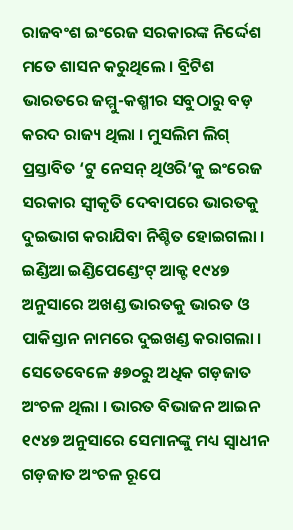ରାଜବଂଶ ଇଂରେଜ ସରକାରଙ୍କ ନିର୍ଦ୍ଦେଶ ମତେ ଶାସନ କରୁଥିଲେ । ବ୍ରିଟିଶ ଭାରତରେ ଜମ୍ମୁ-କଶ୍ମୀର ସବୁଠାରୁ ବଡ଼ କରଦ ରାଜ୍ୟ ଥିଲା । ମୁସଲିମ ଲିଗ୍ ପ୍ରସ୍ତାବିତ ‘ଟୁ ନେସନ୍ ଥିଓରି’କୁ ଇଂରେଜ ସରକାର ସ୍ୱୀକୃତି ଦେବାପରେ ଭାରତକୁ ଦୁଇଭାଗ କରାଯିବା ନିଶ୍ଚିତ ହୋଇଗଲା ।
ଇଣ୍ଡିଆ ଇଣ୍ଡିପେଣ୍ଡେଂଟ୍ ଆକ୍ଟ ୧୯୪୭ ଅନୁସାରେ ଅଖଣ୍ଡ ଭାରତକୁ ଭାରତ ଓ ପାକିସ୍ତାନ ନାମରେ ଦୁଇଖଣ୍ଡ କରାଗଲା । ସେତେବେଳେ ୫୭୦ରୁ ଅଧିକ ଗଡ଼ଜାତ ଅଂଚଳ ଥିଲା । ଭାରତ ବିଭାଜନ ଆଇନ ୧୯୪୭ ଅନୁସାରେ ସେମାନଙ୍କୁ ମଧ୍ୟ ସ୍ୱାଧୀନ ଗଡ଼ଜାତ ଅଂଚଳ ରୂପେ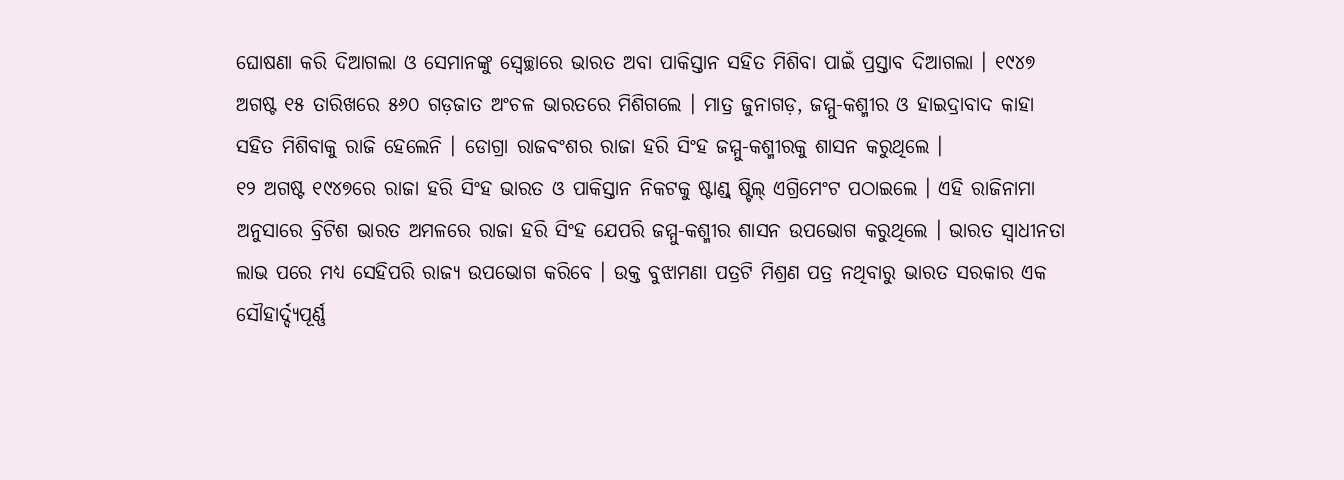ଘୋଷଣା କରି ଦିଆଗଲା ଓ ସେମାନଙ୍କୁ ସ୍ୱେଚ୍ଛାରେ ଭାରତ ଅବା ପାକିସ୍ତାନ ସହିତ ମିଶିବା ପାଇଁ ପ୍ରସ୍ତାବ ଦିଆଗଲା । ୧୯୪୭ ଅଗଷ୍ଟ ୧୫ ତାରିଖରେ ୫୬୦ ଗଡ଼ଜାତ ଅଂଚଳ ଭାରତରେ ମିଶିଗଲେ । ମାତ୍ର ଜୁନାଗଡ଼, ଜମ୍ମୁ-କଶ୍ମୀର ଓ ହାଇଦ୍ରାବାଦ କାହା ସହିତ ମିଶିବାକୁ ରାଜି ହେଲେନି । ଡୋଗ୍ରା ରାଜବଂଶର ରାଜା ହରି ସିଂହ ଜମ୍ମୁ-କଶ୍ମୀରକୁ ଶାସନ କରୁଥିଲେ ।
୧୨ ଅଗଷ୍ଟ ୧୯୪୭ରେ ରାଜା ହରି ସିଂହ ଭାରତ ଓ ପାକିସ୍ତାନ ନିକଟକୁ ଷ୍ଟାଣ୍ଡ୍ ଷ୍ଟିଲ୍ ଏଗ୍ରିମେଂଟ ପଠାଇଲେ । ଏହି ରାଜିନାମା ଅନୁସାରେ ବ୍ରିଟିଶ ଭାରତ ଅମଳରେ ରାଜା ହରି ସିଂହ ଯେପରି ଜମ୍ମୁ-କଶ୍ମୀର ଶାସନ ଉପଭୋଗ କରୁଥିଲେ । ଭାରତ ସ୍ୱାଧୀନତା ଲାଭ ପରେ ମଧ୍ୟ ସେହିପରି ରାଜ୍ୟ ଉପଭୋଗ କରିବେ । ଉକ୍ତ ବୁଝାମଣା ପତ୍ରଟି ମିଶ୍ରଣ ପତ୍ର ନଥିବାରୁ ଭାରତ ସରକାର ଏକ ସୌହାର୍ଦ୍ଦ୍ୟପୂର୍ଣ୍ଣ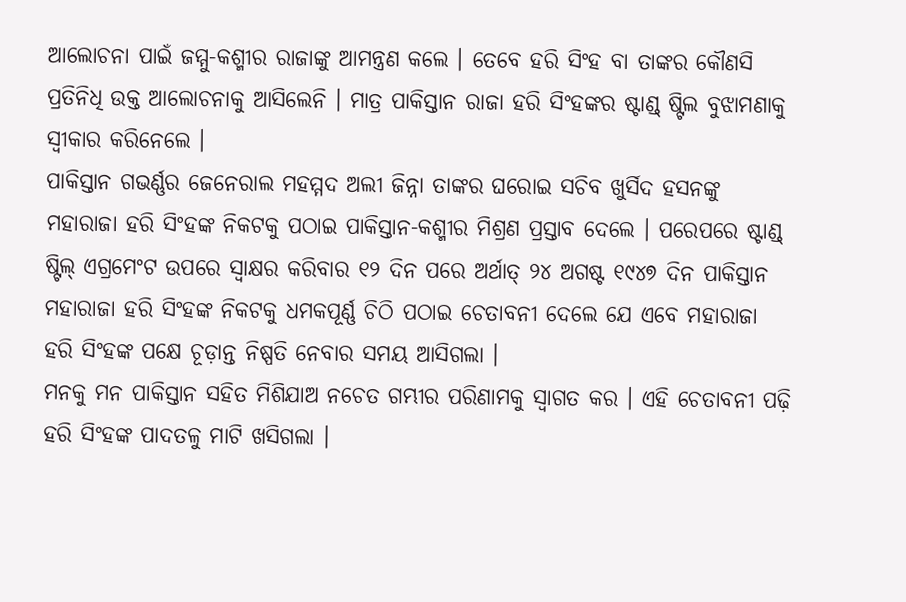ଆଲୋଚନା ପାଇଁ ଜମ୍ମୁ-କଶ୍ମୀର ରାଜାଙ୍କୁ ଆମନ୍ତ୍ରଣ କଲେ । ତେବେ ହରି ସିଂହ ବା ତାଙ୍କର କୌଣସି ପ୍ରତିନିଧି ଉକ୍ତ ଆଲୋଚନାକୁ ଆସିଲେନି । ମାତ୍ର ପାକିସ୍ତାନ ରାଜା ହରି ସିଂହଙ୍କର ଷ୍ଟାଣ୍ଡ୍ ଷ୍ଟିଲ ବୁଝାମଣାକୁ ସ୍ୱୀକାର କରିନେଲେ ।
ପାକିସ୍ତାନ ଗଭର୍ଣ୍ଣର ଜେନେରାଲ ମହମ୍ମଦ ଅଲୀ ଜିନ୍ନା ତାଙ୍କର ଘରୋଇ ସଚିବ ଖୁର୍ସିଦ ହସନଙ୍କୁ ମହାରାଜା ହରି ସିଂହଙ୍କ ନିକଟକୁ ପଠାଇ ପାକିସ୍ତାନ-କଶ୍ମୀର ମିଶ୍ରଣ ପ୍ରସ୍ତାବ ଦେଲେ । ପରେପରେ ଷ୍ଟାଣ୍ଡ୍ ଷ୍ଟିଲ୍ ଏଗ୍ରମେଂଟ ଉପରେ ସ୍ୱାକ୍ଷର କରିବାର ୧୨ ଦିନ ପରେ ଅର୍ଥାତ୍ ୨୪ ଅଗଷ୍ଟ ୧୯୪୭ ଦିନ ପାକିସ୍ତାନ ମହାରାଜା ହରି ସିଂହଙ୍କ ନିକଟକୁ ଧମକପୂର୍ଣ୍ଣ ଚିଠି ପଠାଇ ଚେତାବନୀ ଦେଲେ ଯେ ଏବେ ମହାରାଜା ହରି ସିଂହଙ୍କ ପକ୍ଷେ ଚୂଡ଼ାନ୍ତ ନିଷ୍ପତି ନେବାର ସମୟ ଆସିଗଲା ।
ମନକୁ ମନ ପାକିସ୍ତାନ ସହିତ ମିଶିଯାଅ ନଚେତ ଗମ୍ଭୀର ପରିଣାମକୁ ସ୍ୱାଗତ କର । ଏହି ଚେତାବନୀ ପଢ଼ି ହରି ସିଂହଙ୍କ ପାଦତଳୁ ମାଟି ଖସିଗଲା ।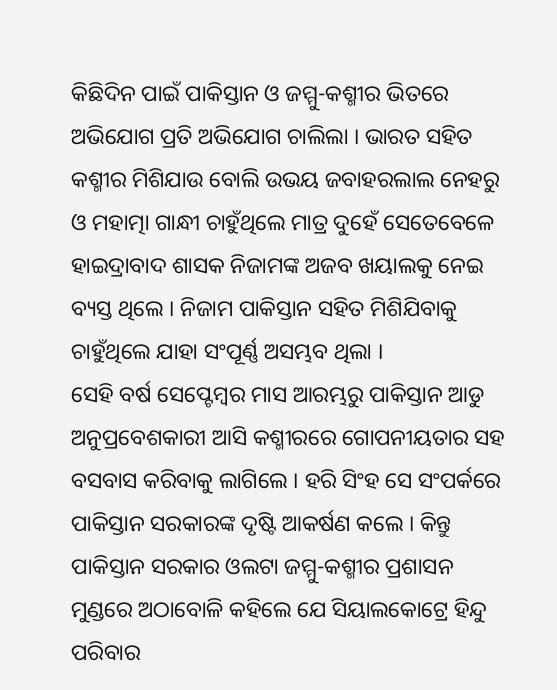କିଛିଦିନ ପାଇଁ ପାକିସ୍ତାନ ଓ ଜମ୍ମୁ-କଶ୍ମୀର ଭିତରେ ଅଭିଯୋଗ ପ୍ରତି ଅଭିଯୋଗ ଚାଲିଲା । ଭାରତ ସହିତ କଶ୍ମୀର ମିଶିଯାଉ ବୋଲି ଉଭୟ ଜବାହରଲାଲ ନେହରୁ ଓ ମହାତ୍ମା ଗାନ୍ଧୀ ଚାହୁଁଥିଲେ ମାତ୍ର ଦୁହେଁ ସେତେବେଳେ ହାଇଦ୍ରାବାଦ ଶାସକ ନିଜାମଙ୍କ ଅଜବ ଖୟାଲକୁ ନେଇ ବ୍ୟସ୍ତ ଥିଲେ । ନିଜାମ ପାକିସ୍ତାନ ସହିତ ମିଶିଯିବାକୁ ଚାହୁଁଥିଲେ ଯାହା ସଂପୂର୍ଣ୍ଣ ଅସମ୍ଭବ ଥିଲା ।
ସେହି ବର୍ଷ ସେପ୍ଟେମ୍ବର ମାସ ଆରମ୍ଭରୁ ପାକିସ୍ତାନ ଆଡୁ ଅନୁପ୍ରବେଶକାରୀ ଆସି କଶ୍ମୀରରେ ଗୋପନୀୟତାର ସହ ବସବାସ କରିବାକୁ ଲାଗିଲେ । ହରି ସିଂହ ସେ ସଂପର୍କରେ ପାକିସ୍ତାନ ସରକାରଙ୍କ ଦୃଷ୍ଟି ଆକର୍ଷଣ କଲେ । କିନ୍ତୁ ପାକିସ୍ତାନ ସରକାର ଓଲଟା ଜମ୍ମୁ-କଶ୍ମୀର ପ୍ରଶାସନ ମୁଣ୍ଡରେ ଅଠାବୋଳି କହିଲେ ଯେ ସିୟାଲକୋଟ୍ରେ ହିନ୍ଦୁ ପରିବାର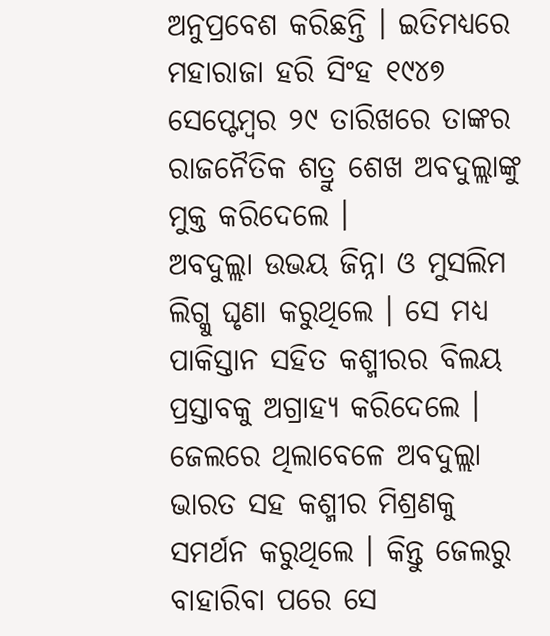ଅନୁପ୍ରବେଶ କରିଛନ୍ତି । ଇତିମଧ୍ୟରେ ମହାରାଜା ହରି ସିଂହ ୧୯୪୭ ସେପ୍ଟେମ୍ବର ୨୯ ତାରିଖରେ ତାଙ୍କର ରାଜନୈତିକ ଶତ୍ରୁ ଶେଖ ଅବଦୁଲ୍ଲାଙ୍କୁ ମୁକ୍ତ କରିଦେଲେ ।
ଅବଦୁଲ୍ଲା ଉଭୟ ଜିନ୍ନା ଓ ମୁସଲିମ ଲିଗ୍କୁ ଘୃଣା କରୁଥିଲେ । ସେ ମଧ୍ୟ ପାକିସ୍ତାନ ସହିତ କଶ୍ମୀରର ବିଲୟ ପ୍ରସ୍ତାବକୁ ଅଗ୍ରାହ୍ୟ କରିଦେଲେ । ଜେଲରେ ଥିଲାବେଳେ ଅବଦୁଲ୍ଲା ଭାରତ ସହ କଶ୍ମୀର ମିଶ୍ରଣକୁ ସମର୍ଥନ କରୁଥିଲେ । କିନ୍ତୁ ଜେଲରୁ ବାହାରିବା ପରେ ସେ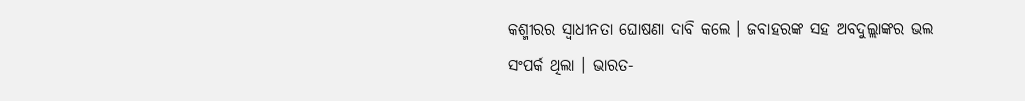କଶ୍ମୀରର ସ୍ୱାଧୀନତା ଘୋଷଣା ଦାବି କଲେ । ଜବାହରଙ୍କ ସହ ଅବଦୁଲ୍ଲାଙ୍କର ଭଲ ସଂପର୍କ ଥିଲା । ଭାରତ-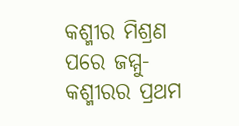କଶ୍ମୀର ମିଶ୍ରଣ ପରେ ଜମ୍ମୁ-କଶ୍ମୀରର ପ୍ରଥମ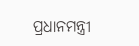ପ୍ରଧାନମନ୍ତ୍ରୀ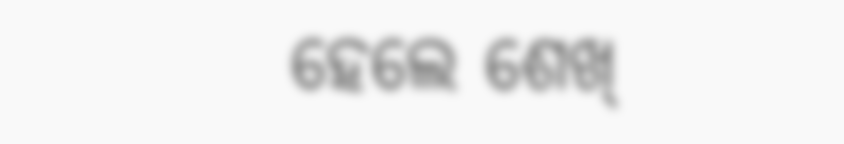ହେଲେ ଶେଖ୍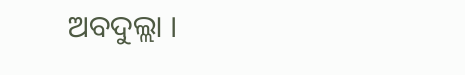ଅବଦୁଲ୍ଲା ।